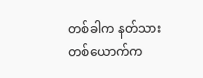တစ်ခါက နတ်သားတစ်ယောက်က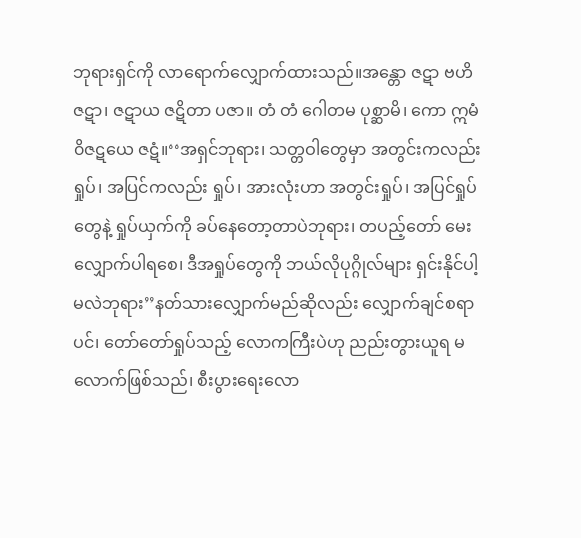ဘုရားရှင်ကို လာရောက်လျှောက်ထားသည်။အန္တော ဇဋာ ဗဟိ ဇဋာ၊ ဇဋာယ ဇဋိတာ ပဇာ။ တံ တံ ဂေါတမ ပုစ္ဆာမိ၊ ကော ဣမံ ၀ိဇဋယေ ဇဋံ။‘‘အရှင်ဘုရား၊ သတ္တဝါတွေမှာ အတွင်းကလည်း ရှုပ်၊ အပြင်ကလည်း ရှုပ်၊ အားလုံးဟာ အတွင်းရှုပ်၊ အပြင်ရှုပ်တွေနဲ့ ရှုပ်ယှက်ကို ခပ်နေတော့တာပဲဘုရား၊ တပည့်တော် မေးလျှောက်ပါရစေ၊ ဒီအရှုပ်တွေကို ဘယ်လိုပုဂ္ဂိုလ်များ ရှင်းနိုင်ပါ့မလဲဘုရား’’နတ်သားလျှောက်မည်ဆိုလည်း လျှောက်ချင်စရာပင်၊ တော်တော်ရှုပ်သည့် လောကကြီးပဲဟု ညည်းတွားယူရ မလောက်ဖြစ်သည်၊ စီးပွားရေးလော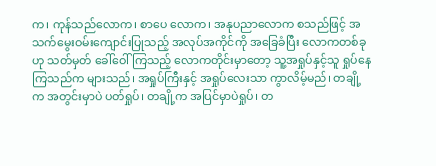က၊ ကုန်သည်လောက၊ စာပေ လောက၊ အနုပညာလောက စသည်ဖြင့် အသက်မွေးဝမ်းကျောင်းပြုသည့် အလုပ်အကိုင်ကို အခြေခံပြီး လောကတစ်ခုဟု သတ်မှတ် ခေါ်ဝေါ်ကြသည့် လောကတိုင်းမှာတော့ သူ့အရှုပ်နှင့်သူ ရှုပ်နေကြသည်က များသည်၊ အရှုပ်ကြီးနှင့် အရှုပ်လေးသာ ကွာလိမ့်မည်၊ တချို့က အတွင်းမှာပဲ ပတ်ရှုပ်၊ တချို့က အပြင်မှာပဲရှုပ်၊ တ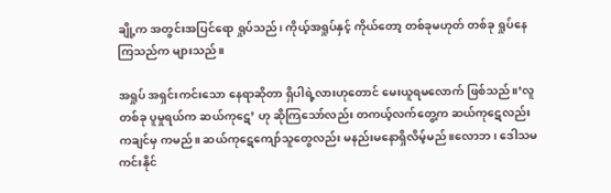ချို့က အတွင်းအပြင်ရော ရှုပ်သည်၊ ကိုယ့်အရှုပ်နှင့် ကိုယ်တော့ တစ်ခုမဟုတ် တစ်ခု ရှုပ်နေကြသည်က များသည်။

အရှုပ် အရှင်းကင်းသော နေရာဆိုတာ ရှိပါရဲ့လားဟုတောင် မေးယူရမလောက် ဖြစ်သည်။‘လူတစ်ခု ပူမှုရယ်က ဆယ်ကုဋေ’ ဟု ဆိုကြသော်လည်း တကယ့်လက်တွေ့က ဆယ်ကုဋေလည်း ကချင်မှ ကမည်။ ဆယ်ကုဋေကျော်သူတွေလည်း မနည်းမနောရှိလိမ့်မည်။လောဘ၊ ဒေါသမကင်းနိုင်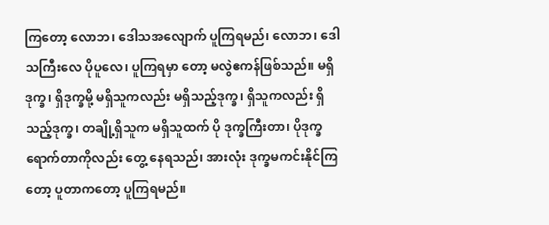ကြတော့ လောဘ၊ ဒေါသအလျောက် ပူကြရမည်၊ လောဘ၊ ဒေါသကြီးလေ ပိုပူလေ၊ ပူကြရမှာ တော့ မလွဲဧကန်ဖြစ်သည်။ မရှိဒုက္ခ၊ ရှိဒုက္ခမို့ မရှိသူကလည်း မရှိသည့်ဒုက္ခ၊ ရှိသူကလည်း ရှိသည့်ဒုက္ခ၊ တချို့ရှိသူက မရှိသူထက် ပို ဒုက္ခကြီးတာ၊ ပိုဒုက္ခရောက်တာကိုလည်း တွေ့ နေရသည်၊ အားလုံး ဒုက္ခမကင်းနိုင်ကြတော့ ပူတာကတော့ ပူကြရမည်။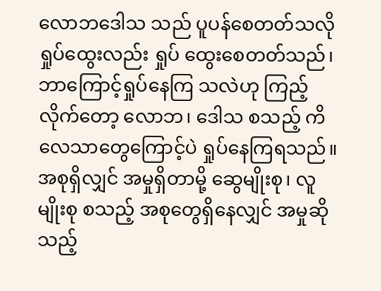လောဘဒေါသ သည် ပူပန်စေတတ်သလို ရှုပ်ထွေးလည်း ရှုပ် ထွေးစေတတ်သည်၊ ဘာကြောင့်ရှုပ်နေကြ သလဲဟု ကြည့်လိုက်တော့ လောဘ၊ ဒေါသ စသည့် ကိလေသာတွေကြောင့်ပဲ ရှုပ်နေကြရသည်။အစုရှိလျှင် အမှုရှိတာမို့ ဆွေမျိုးစု၊ လူ မျိုးစု စသည့် အစုတွေရှိနေလျှင် အမှုဆိုသည့်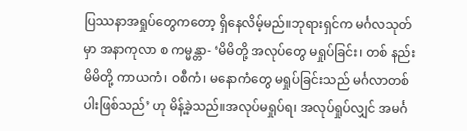ပြဿနာအရှုပ်တွေကတော့ ရှိနေလိမ့်မည်။ဘုရားရှင်က မင်္ဂလသုတ်မှာ အနာကုလာ စ ကမ္မန္တာ- ‘မိမိတို့ အလုပ်တွေ မရှုပ်ခြင်း၊ တစ် နည်း မိမိတို့ ကာယကံ၊ ဝစီကံ၊ မနောကံတွေ မရှုပ်ခြင်းသည် မင်္ဂလာတစ်ပါးဖြစ်သည်’ ဟု မိန့်ခဲ့သည်။အလုပ်မရှုပ်ရ၊ အလုပ်ရှုပ်လျှင် အမင်္ဂ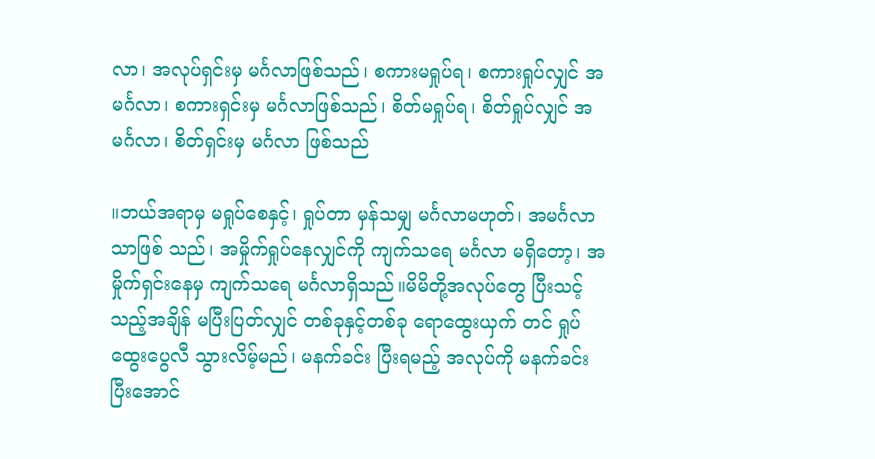လာ၊ အလုပ်ရှင်းမှ မင်္ဂလာဖြစ်သည်၊ စကားမရှုပ်ရ၊ စကားရှုပ်လျှင် အမင်္ဂလာ၊ စကားရှင်းမှ မင်္ဂလာဖြစ်သည်၊ စိတ်မရှုပ်ရ၊ စိတ်ရှုပ်လျှင် အမင်္ဂလာ၊ စိတ်ရှင်းမှ မင်္ဂလာ ဖြစ်သည်

။ဘယ်အရာမှ မရှုပ်စေနှင့်၊ ရှုပ်တာ မှန်သမျှ မင်္ဂလာမဟုတ်၊ အမင်္ဂလာသာဖြစ် သည်၊ အမှိုက်ရှုပ်နေလျှင်ကို ကျက်သရေ မင်္ဂလာ မရှိတော့၊ အမှိုက်ရှင်းနေမှ ကျက်သရေ မင်္ဂလာရှိသည်။မိမိတို့အလုပ်တွေ ပြီးသင့်သည့်အချိန် မပြီးပြတ်လျှင် တစ်ခုနှင့်တစ်ခု ရောထွေးယှက် တင် ရှုပ်ထွေးပွေလီ သွားလိမ့်မည်၊ မနက်ခင်း ပြီးရမည့် အလုပ်ကို မနက်ခင်း ပြီးအောင်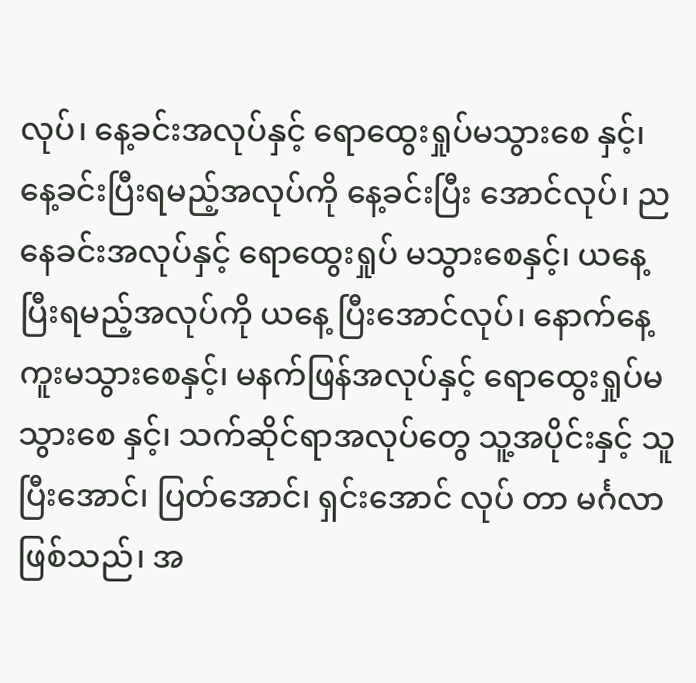လုပ်၊ နေ့ခင်းအလုပ်နှင့် ရောထွေးရှုပ်မသွားစေ နှင့်၊ နေ့ခင်းပြီးရမည့်အလုပ်ကို နေ့ခင်းပြီး အောင်လုပ်၊ ညနေခင်းအလုပ်နှင့် ရောထွေးရှုပ် မသွားစေနှင့်၊ ယနေ့ပြီးရမည့်အလုပ်ကို ယနေ့ ပြီးအောင်လုပ်၊ နောက်နေ့ ကူးမသွားစေနှင့်၊ မနက်ဖြန်အလုပ်နှင့် ရောထွေးရှုပ်မသွားစေ နှင့်၊ သက်ဆိုင်ရာအလုပ်တွေ သူ့အပိုင်းနှင့် သူ ပြီးအောင်၊ ပြတ်အောင်၊ ရှင်းအောင် လုပ် တာ မင်္ဂလာဖြစ်သည်၊ အ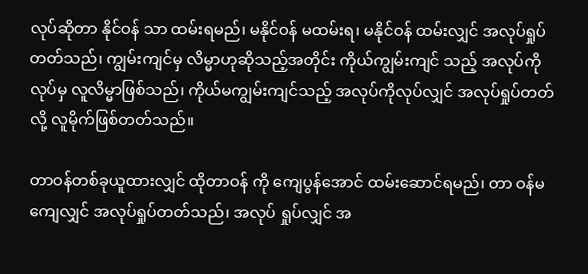လုပ်ဆိုတာ နိုင်ဝန် သာ ထမ်းရမည်၊ မနိုင်ဝန် မထမ်းရ၊ မနိုင်ဝန် ထမ်းလျှင် အလုပ်ရှုပ်တတ်သည်၊ ကျွမ်းကျင်မှ လိမ္မာဟုဆိုသည့်အတိုင်း ကိုယ်ကျွမ်းကျင် သည့် အလုပ်ကို လုပ်မှ လူလိမ္မာဖြစ်သည်၊ ကိုယ်မကျွမ်းကျင်သည့် အလုပ်ကိုလုပ်လျှင် အလုပ်ရှုပ်တတ်လို့ လူမိုက်ဖြစ်တတ်သည်။

တာဝန်တစ်ခုယူထားလျှင် ထိုတာဝန် ကို ကျေပွန်အောင် ထမ်းဆောင်ရမည်၊ တာ ဝန်မကျေလျှင် အလုပ်ရှုပ်တတ်သည်၊ အလုပ် ရှုပ်လျှင် အ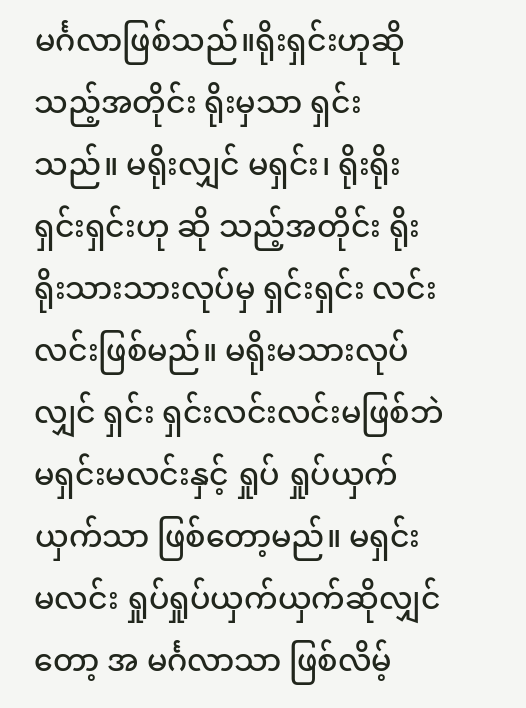မင်္ဂလာဖြစ်သည်။ရိုးရှင်းဟုဆိုသည့်အတိုင်း ရိုးမှသာ ရှင်း သည်။ မရိုးလျှင် မရှင်း၊ ရိုးရိုးရှင်းရှင်းဟု ဆို သည့်အတိုင်း ရိုးရိုးသားသားလုပ်မှ ရှင်းရှင်း လင်းလင်းဖြစ်မည်။ မရိုးမသားလုပ်လျှင် ရှင်း ရှင်းလင်းလင်းမဖြစ်ဘဲ မရှင်းမလင်းနှင့် ရှုပ် ရှုပ်ယှက်ယှက်သာ ဖြစ်တော့မည်။ မရှင်း မလင်း ရှုပ်ရှုပ်ယှက်ယှက်ဆိုလျှင်တော့ အ မင်္ဂလာသာ ဖြစ်လိမ့်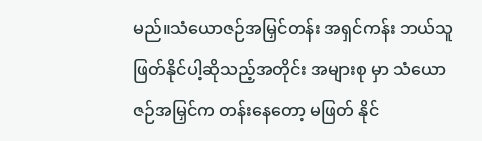မည်။သံယောဇဉ်အမြှင်တန်း အရှင်ကန်း ဘယ်သူဖြတ်နိုင်ပါ့ဆိုသည့်အတိုင်း အများစု မှာ သံယောဇဉ်အမြှင်က တန်းနေတော့ မဖြတ် နိုင်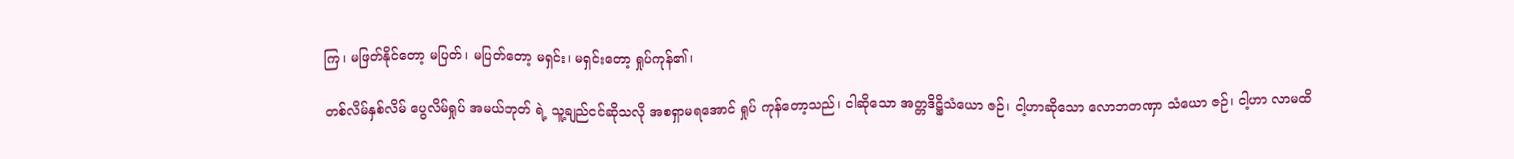ကြ၊ မဖြတ်နိုင်တော့ မပြတ်၊ မပြတ်တော့ မရှင်း၊ မရှင်းတော့ ရှုပ်ကုန်၏၊

တစ်လိမ်နှစ်လိမ် ပွေလိမ်ရှုပ် အမယ်ဘုတ် ရဲ့ သူ့ချည်ငင်ဆိုသလို အစရှာမရအောင် ရှုပ် ကုန်တော့သည်၊ ငါဆိုသော အတ္တဒိဋ္ဌိသံယော ဇဉ်၊ ငါ့ဟာဆိုသော လောဘတဏှာ သံယော ဇဉ်၊ ငါ့ဟာ လာမထိ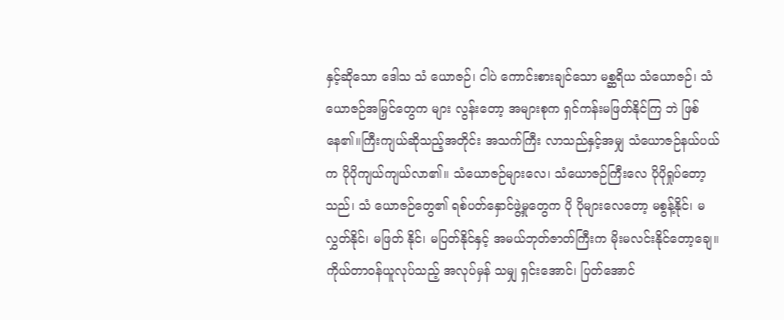နှင့်ဆိုသော ဒေါသ သံ ယောဇဉ်၊ ငါပဲ ကောင်းစားချင်သော မစ္ဆရိယ သံယောဇဉ်၊ သံယောဇဉ်အမြှင်တွေက များ လွန်းတော့ အများစုက ရှင်ကန်းမဖြတ်နိုင်ကြ ဘဲ ဖြစ်နေ၏။ကြီးကျယ်ဆိုသည့်အတိုင်း အသက်ကြီး လာသည်နှင့်အမျှ သံယောဇဉ်နယ်ပယ်က ပိုပိုကျယ်ကျယ်လာ၏။ သံယောဇဉ်များလေ၊ သံယောဇဉ်ကြီးလေ ပိုပိုရှုပ်တော့သည်၊ သံ ယောဇဉ်တွေ၏ ရစ်ပတ်နှောင်ဖွဲ့မှုတွေက ပို ပိုများလေတော့ မစွန့်နိုင်၊ မလွှတ်နိုင်၊ မဖြတ် နိုင်၊ မပြတ်နိုင်နှင့် အမယ်ဘုတ်ဇာတ်ကြီးက မိုးမလင်းနိုင်တော့ချေ။ကိုယ်တာဝန်ယူလုပ်သည့် အလုပ်မှန် သမျှ ရှင်းအောင်၊ ပြတ်အောင်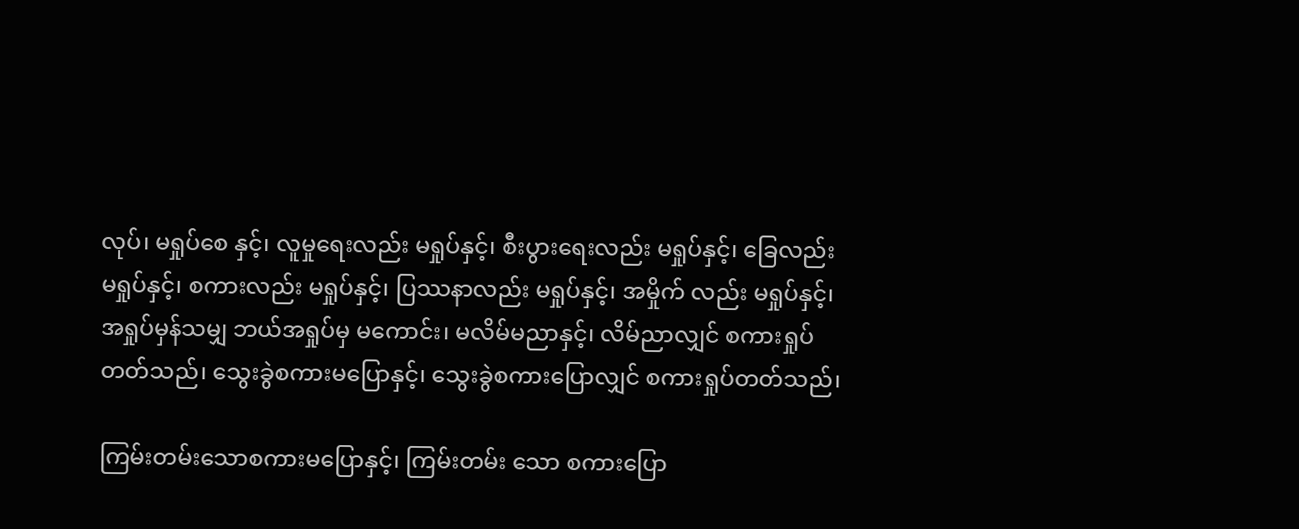လုပ်၊ မရှုပ်စေ နှင့်၊ လူမှုရေးလည်း မရှုပ်နှင့်၊ စီးပွားရေးလည်း မရှုပ်နှင့်၊ ခြေလည်း မရှုပ်နှင့်၊ စကားလည်း မရှုပ်နှင့်၊ ပြဿနာလည်း မရှုပ်နှင့်၊ အမှိုက် လည်း မရှုပ်နှင့်၊ အရှုပ်မှန်သမျှ ဘယ်အရှုပ်မှ မကောင်း၊ မလိမ်မညာနှင့်၊ လိမ်ညာလျှင် စကားရှုပ်တတ်သည်၊ သွေးခွဲစကားမပြောနှင့်၊ သွေးခွဲစကားပြောလျှင် စကားရှုပ်တတ်သည်၊

ကြမ်းတမ်းသောစကားမပြောနှင့်၊ ကြမ်းတမ်း သော စကားပြော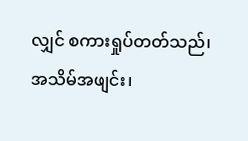လျှင် စကားရှုပ်တတ်သည်၊ အသိမ်အဖျင်း၊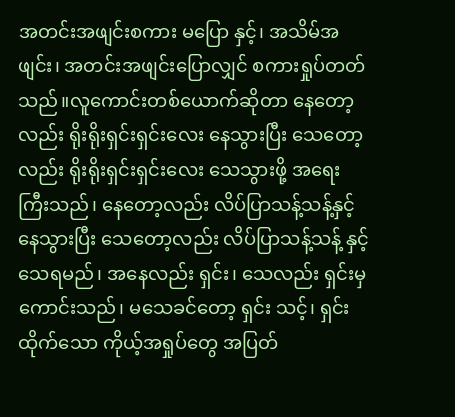အတင်းအဖျင်းစကား မပြော နှင့်၊ အသိမ်အဖျင်း၊ အတင်းအဖျင်းပြောလျှင် စကားရှုပ်တတ်သည်။လူကောင်းတစ်ယောက်ဆိုတာ နေတော့လည်း ရိုးရိုးရှင်းရှင်းလေး နေသွားပြီး သေတော့လည်း ရိုးရိုးရှင်းရှင်းလေး သေသွားဖို့ အရေးကြီးသည်၊ နေတော့လည်း လိပ်ပြာသန့်သန့်နှင့် နေသွားပြီး သေတော့လည်း လိပ်ပြာသန့်သန့် နှင့် သေရမည်၊ အနေလည်း ရှင်း၊ သေလည်း ရှင်းမှ ကောင်းသည်၊ မသေခင်တော့ ရှင်း သင့်၊ ရှင်းထိုက်သော ကိုယ့်အရှုပ်တွေ အပြတ်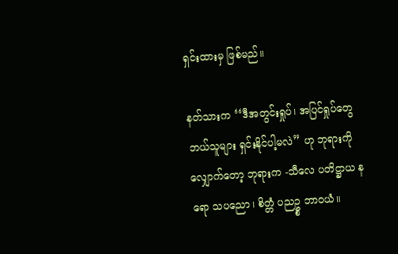ရှင်းထားမှ ဖြစ်မည်။

နတ်သားက ‘‘ဒီအတွင်းရှုပ်၊ အပြင်ရှုပ်တွေ ဘယ်သူများ ရှင်းနိုင်ပါ့မလဲ’’ ဟု ဘုရားကို လျှောက်တော့ ဘုရားက -သီလေ ပတိဋ္ဌာယ နရော သပညော၊ စိတ္တံ ပညဥ္စ ဘာဝယံ။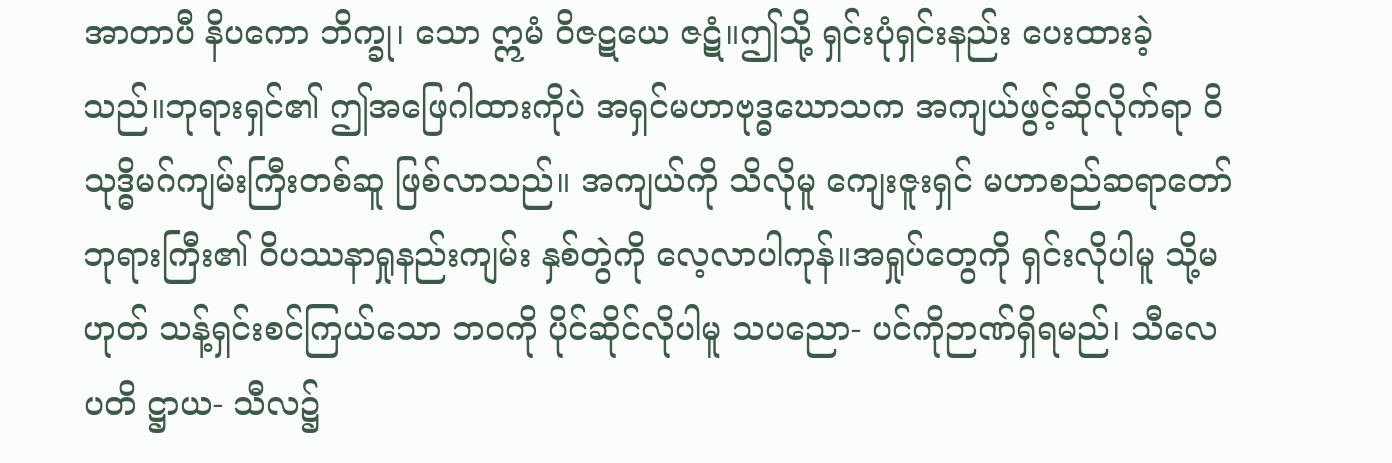အာတာပီ နိပကော ဘိက္ခု၊ သော ဣမံ ၀ိဇဋယေ ဇဋံ။ဤသို့ ရှင်းပုံရှင်းနည်း ပေးထားခဲ့သည်။ဘုရားရှင်၏ ဤအဖြေဂါထားကိုပဲ အရှင်မဟာဗုဒ္ဓဃောသက အကျယ်ဖွင့်ဆိုလိုက်ရာ ၀ိသုဒ္ဓိမဂ်ကျမ်းကြီးတစ်ဆူ ဖြစ်လာသည်။ အကျယ်ကို သိလိုမူ ကျေးဇူးရှင် မဟာစည်ဆရာတော် ဘုရားကြီး၏ ၀ိပဿနာရှုနည်းကျမ်း နှစ်တွဲကို လေ့လာပါကုန်။အရှုပ်တွေကို ရှင်းလိုပါမူ သို့မဟုတ် သန့်ရှင်းစင်ကြယ်သော ဘဝကို ပိုင်ဆိုင်လိုပါမူ သပညော- ပင်ကိုဉာဏ်ရှိရမည်၊ သီလေ ပတိ ဋ္ဌာယ- သီလ၌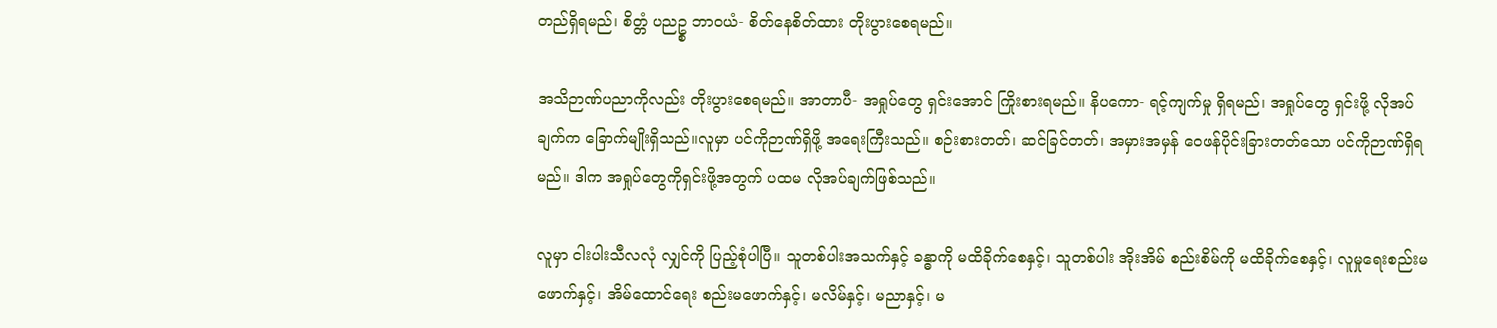တည်ရှိရမည်၊ စိတ္တံ ပညဥ္စ ဘာဝယံ- စိတ်နေစိတ်ထား တိုးပွားစေရမည်။

အသိဉာဏ်ပညာကိုလည်း တိုးပွားစေရမည်။ အာတာပီ- အရှုပ်တွေ ရှင်းအောင် ကြိုးစားရမည်။ နိပကော- ရင့်ကျက်မှု ရှိရမည်၊ အရှုပ်တွေ ရှင်းဖို့ လိုအပ်ချက်က ခြောက်မျိုးရှိသည်။လူမှာ ပင်ကိုဉာဏ်ရှိဖို့ အရေးကြီးသည်။ စဉ်းစားတတ်၊ ဆင်ခြင်တတ်၊ အမှားအမှန် ဝေဖန်ပိုင်းခြားတတ်သော ပင်ကိုဉာဏ်ရှိရမည်။ ဒါက အရှုပ်တွေကိုရှင်းဖို့အတွက် ပထမ လိုအပ်ချက်ဖြစ်သည်။

လူမှာ ငါးပါးသီလလုံ လျှင်ကို ပြည့်စုံပါပြီ။ သူတစ်ပါးအသက်နှင့် ခန္ဓာကို မထိခိုက်စေနှင့်၊ သူတစ်ပါး အိုးအိမ် စည်းစိမ်ကို မထိခိုက်စေနှင့်၊ လူမှုရေးစည်းမ ဖောက်နှင့်၊ အိမ်ထောင်ရေး စည်းမဖောက်နှင့်၊ မလိမ်နှင့်၊ မညာနှင့်၊ မ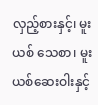လှည့်စားနှင့်၊ မူးယစ် သေစာ၊ မူးယစ်ဆေးဝါးနှင့်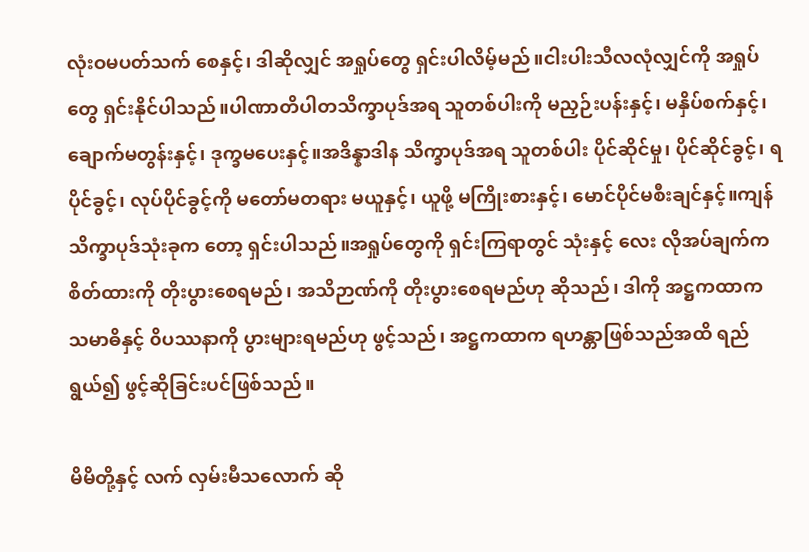လုံးဝမပတ်သက် စေနှင့်၊ ဒါဆိုလျှင် အရှုပ်တွေ ရှင်းပါလိမ့်မည်။ငါးပါးသီလလုံလျှင်ကို အရှုပ်တွေ ရှင်းနိုင်ပါသည်။ပါဏာတိပါတသိက္ခာပုဒ်အရ သူတစ်ပါးကို မညှဉ်းပန်းနှင့်၊ မနှိပ်စက်နှင့်၊ ချောက်မတွန်းနှင့်၊ ဒုက္ခမပေးနှင့်။အဒိန္နာဒါန သိက္ခာပုဒ်အရ သူတစ်ပါး ပိုင်ဆိုင်မှု၊ ပိုင်ဆိုင်ခွင့်၊ ရပိုင်ခွင့်၊ လုပ်ပိုင်ခွင့်ကို မတော်မတရား မယူနှင့်၊ ယူဖို့ မကြိုးစားနှင့်၊ မောင်ပိုင်မစီးချင်နှင့်။ကျန်သိက္ခာပုဒ်သုံးခုက တော့ ရှင်းပါသည်။အရှုပ်တွေကို ရှင်းကြရာတွင် သုံးနှင့် လေး လိုအပ်ချက်က စိတ်ထားကို တိုးပွားစေရမည်၊ အသိဉာဏ်ကို တိုးပွားစေရမည်ဟု ဆိုသည်၊ ဒါကို အဋ္ဌကထာက သမာဓိနှင့် ၀ိပဿနာကို ပွားများရမည်ဟု ဖွင့်သည်၊ အဋ္ဌကထာက ရဟန္တာဖြစ်သည်အထိ ရည်ရွယ်၍ ဖွင့်ဆိုခြင်းပင်ဖြစ်သည်။

မိမိတို့နှင့် လက် လှမ်းမီသလောက် ဆို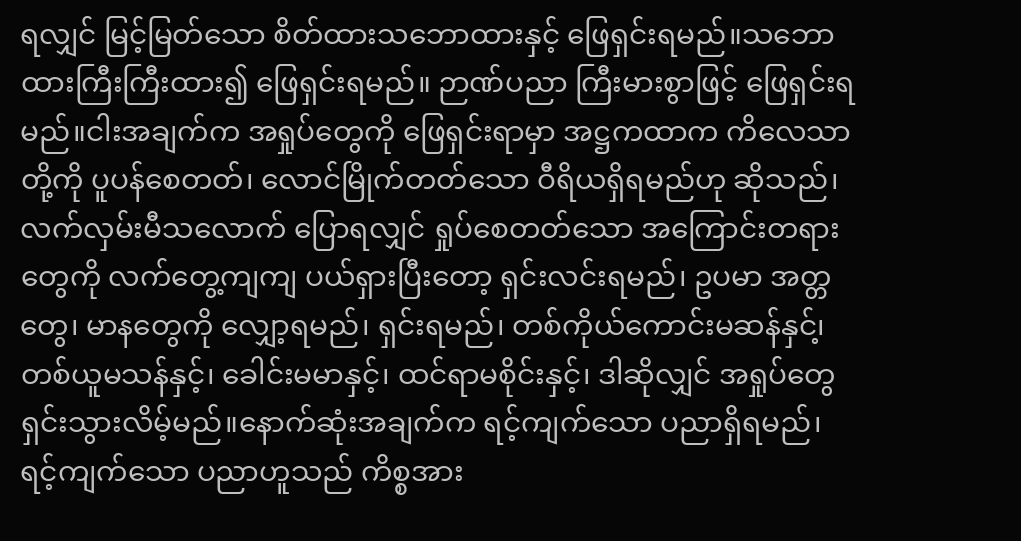ရလျှင် မြင့်မြတ်သော စိတ်ထားသဘောထားနှင့် ဖြေရှင်းရမည်။သဘောထားကြီးကြီးထား၍ ဖြေရှင်းရမည်။ ဉာဏ်ပညာ ကြီးမားစွာဖြင့် ဖြေရှင်းရမည်။ငါးအချက်က အရှုပ်တွေကို ဖြေရှင်းရာမှာ အဋ္ဌကထာက ကိလေသာတို့ကို ပူပန်စေတတ်၊ လောင်မြိုက်တတ်သော ဝီရိယရှိရမည်ဟု ဆိုသည်၊ လက်လှမ်းမီသလောက် ပြောရလျှင် ရှုပ်စေတတ်သော အကြောင်းတရားတွေကို လက်တွေ့ကျကျ ပယ်ရှားပြီးတော့ ရှင်းလင်းရမည်၊ ဥပမာ အတ္တတွေ၊ မာနတွေကို လျှော့ရမည်၊ ရှင်းရမည်၊ တစ်ကိုယ်ကောင်းမဆန်နှင်၊့ တစ်ယူမသန်နှင့်၊ ခေါင်းမမာနှင့်၊ ထင်ရာမစိုင်းနှင့်၊ ဒါဆိုလျှင် အရှုပ်တွေ ရှင်းသွားလိမ့်မည်။နောက်ဆုံးအချက်က ရင့်ကျက်သော ပညာရှိရမည်၊ ရင့်ကျက်သော ပညာဟူသည် ကိစ္စအား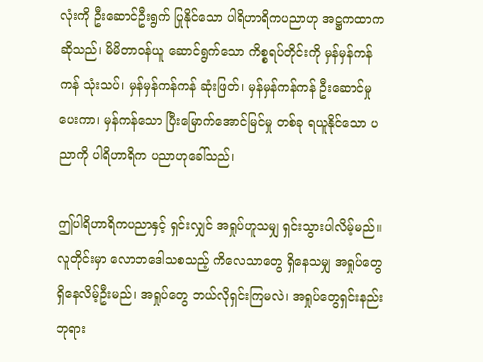လုံးကို ဦးဆောင်ဦးရွက် ပြုနိုင်သော ပါရိဟာရိကပညာဟု အဋ္ဌကထာက ဆိုသည်၊ မိမိတာဝန်ယူ ဆောင်ရွက်သော ကိစ္စရပ်တိုင်းကို မှန်မှန်ကန်ကန် သုံးသပ်၊ မှန်မှန်ကန်ကန် ဆုံးဖြတ်၊ မှန်မှန်ကန်ကန် ဦးဆောင်မှုပေးကာ၊ မှန်ကန်သော ပြီးမြောက်အောင်မြင်မှု တစ်ခု ရယူနိုင်သော ပညာကို ပါရိဟာရိက ပညာဟုခေါ်သည်၊

ဤပါရိဟာရိကပညာနှင့် ရှင်းလျှင် အရှုပ်ဟူသမျှ ရှင်းသွားပါလိမ့်မည်။လူတိုင်းမှာ လောဘဒေါသစသည့် ကိလေသာတွေ ရှိနေသမျှ အရှုပ်တွေ ရှိနေလိမ့်ဦးမည်၊ အရှုပ်တွေ ဘယ်လိုရှင်းကြမလဲ၊ အရှုပ်တွေရှင်းနည်း ဘုရား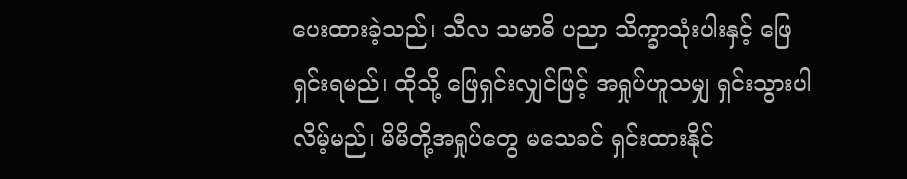ပေးထားခဲ့သည်၊ သီလ သမာဓိ ပညာ သိက္ခာသုံးပါးနှင့် ဖြေရှင်းရမည်၊ ထိုသို့ ဖြေရှင်းလျှင်ဖြင့် အရှုပ်ဟူသမျှ ရှင်းသွားပါလိမ့်မည်၊ မိမိတို့အရှုပ်တွေ မသေခင် ရှင်းထားနိုင်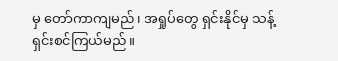မှ တော်ကာကျမည်၊ အရှုပ်တွေ ရှင်းနိုင်မှ သန့်ရှင်းစင်ကြယ်မည်။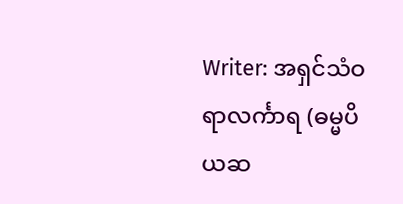Writer: အရှင်သံဝရာလင်္ကာရ (ဓမ္မပိယဆ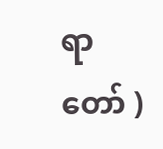ရာတော် )